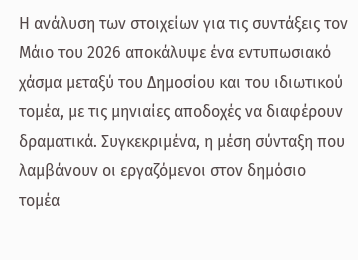Η ανάλυση των στοιχείων για τις συντάξεις τον Μάιο του 2026 αποκάλυψε ένα εντυπωσιακό χάσμα μεταξύ του Δημοσίου και του ιδιωτικού τομέα, με τις μηνιαίες αποδοχές να διαφέρουν δραματικά. Συγκεκριμένα, η μέση σύνταξη που λαμβάνουν οι εργαζόμενοι στον δημόσιο τομέα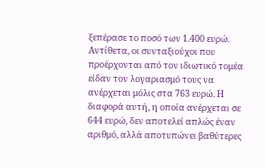ξεπέρασε το ποσό των 1.400 ευρώ. Αντίθετα, οι συνταξιούχοι που προέρχονται από τον ιδιωτικό τομέα είδαν τον λογαριασμό τους να ανέρχεται μόλις στα 763 ευρώ. Η διαφορά αυτή, η οποία ανέρχεται σε 644 ευρώ, δεν αποτελεί απλώς έναν αριθμό, αλλά αποτυπώνει βαθύτερες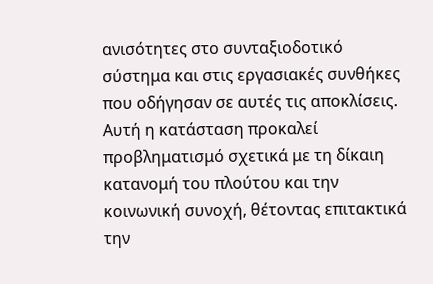ανισότητες στο συνταξιοδοτικό σύστημα και στις εργασιακές συνθήκες που οδήγησαν σε αυτές τις αποκλίσεις. Αυτή η κατάσταση προκαλεί προβληματισμό σχετικά με τη δίκαιη κατανομή του πλούτου και την κοινωνική συνοχή, θέτοντας επιτακτικά την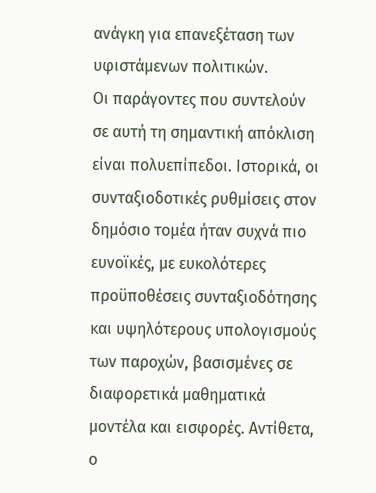ανάγκη για επανεξέταση των υφιστάμενων πολιτικών.
Οι παράγοντες που συντελούν σε αυτή τη σημαντική απόκλιση είναι πολυεπίπεδοι. Ιστορικά, οι συνταξιοδοτικές ρυθμίσεις στον δημόσιο τομέα ήταν συχνά πιο ευνοϊκές, με ευκολότερες προϋποθέσεις συνταξιοδότησης και υψηλότερους υπολογισμούς των παροχών, βασισμένες σε διαφορετικά μαθηματικά μοντέλα και εισφορές. Αντίθετα, ο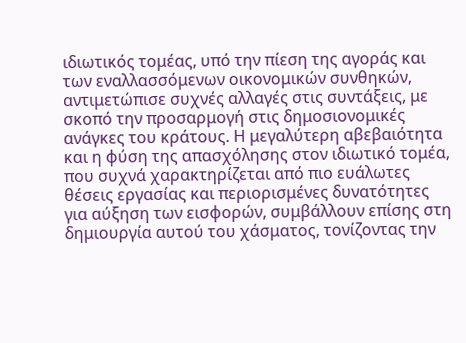ιδιωτικός τομέας, υπό την πίεση της αγοράς και των εναλλασσόμενων οικονομικών συνθηκών, αντιμετώπισε συχνές αλλαγές στις συντάξεις, με σκοπό την προσαρμογή στις δημοσιονομικές ανάγκες του κράτους. Η μεγαλύτερη αβεβαιότητα και η φύση της απασχόλησης στον ιδιωτικό τομέα, που συχνά χαρακτηρίζεται από πιο ευάλωτες θέσεις εργασίας και περιορισμένες δυνατότητες για αύξηση των εισφορών, συμβάλλουν επίσης στη δημιουργία αυτού του χάσματος, τονίζοντας την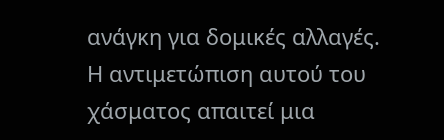ανάγκη για δομικές αλλαγές. Η αντιμετώπιση αυτού του χάσματος απαιτεί μια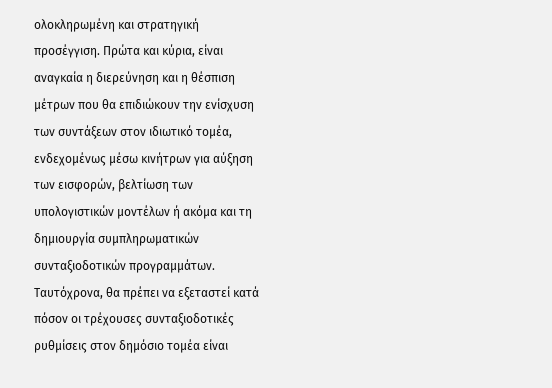ολοκληρωμένη και στρατηγική προσέγγιση. Πρώτα και κύρια, είναι αναγκαία η διερεύνηση και η θέσπιση μέτρων που θα επιδιώκουν την ενίσχυση των συντάξεων στον ιδιωτικό τομέα, ενδεχομένως μέσω κινήτρων για αύξηση των εισφορών, βελτίωση των υπολογιστικών μοντέλων ή ακόμα και τη δημιουργία συμπληρωματικών συνταξιοδοτικών προγραμμάτων.
Ταυτόχρονα, θα πρέπει να εξεταστεί κατά πόσον οι τρέχουσες συνταξιοδοτικές ρυθμίσεις στον δημόσιο τομέα είναι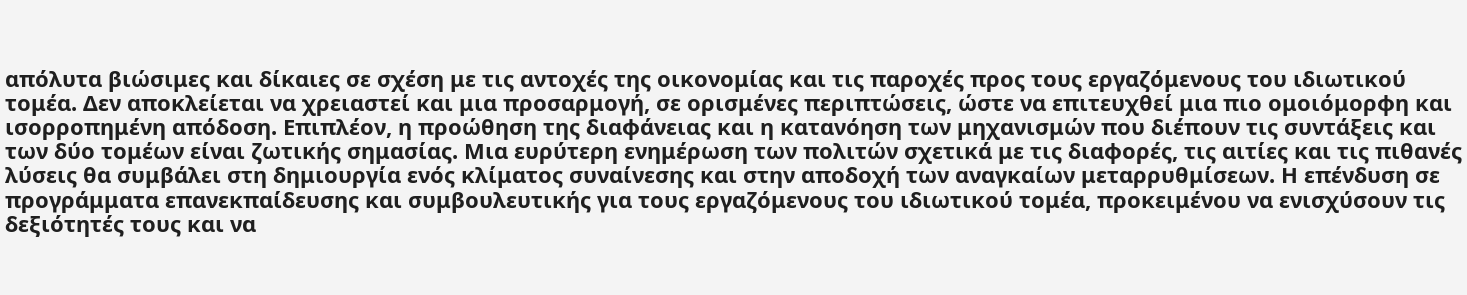απόλυτα βιώσιμες και δίκαιες σε σχέση με τις αντοχές της οικονομίας και τις παροχές προς τους εργαζόμενους του ιδιωτικού τομέα. Δεν αποκλείεται να χρειαστεί και μια προσαρμογή, σε ορισμένες περιπτώσεις, ώστε να επιτευχθεί μια πιο ομοιόμορφη και ισορροπημένη απόδοση. Επιπλέον, η προώθηση της διαφάνειας και η κατανόηση των μηχανισμών που διέπουν τις συντάξεις και των δύο τομέων είναι ζωτικής σημασίας. Μια ευρύτερη ενημέρωση των πολιτών σχετικά με τις διαφορές, τις αιτίες και τις πιθανές λύσεις θα συμβάλει στη δημιουργία ενός κλίματος συναίνεσης και στην αποδοχή των αναγκαίων μεταρρυθμίσεων. Η επένδυση σε προγράμματα επανεκπαίδευσης και συμβουλευτικής για τους εργαζόμενους του ιδιωτικού τομέα, προκειμένου να ενισχύσουν τις δεξιότητές τους και να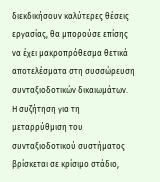διεκδικήσουν καλύτερες θέσεις εργασίας, θα μπορούσε επίσης να έχει μακροπρόθεσμα θετικά αποτελέσματα στη συσσώρευση συνταξιοδοτικών δικαιωμάτων.
Η συζήτηση για τη μεταρρύθμιση του συνταξιοδοτικού συστήματος βρίσκεται σε κρίσιμο στάδιο,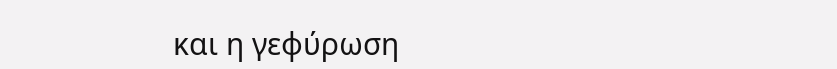και η γεφύρωση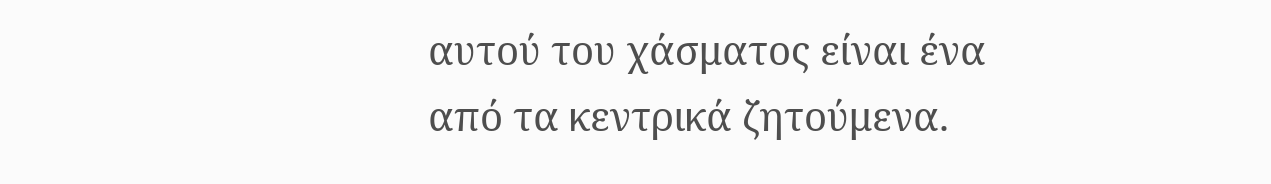αυτού του χάσματος είναι ένα από τα κεντρικά ζητούμενα.